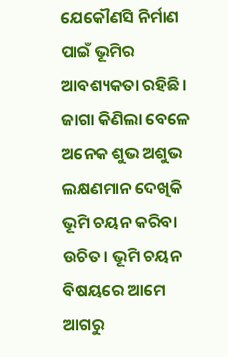ଯେକୌଣସି ନିର୍ମାଣ ପାଇଁ ଭୂମିର ଆବଶ୍ୟକତା ରହିଛି। ଜାଗା କିଣିଲା ବେଳେ ଅନେକ ଶୁଭ ଅଶୁଭ ଲକ୍ଷଣମାନ ଦେଖିକି ଭୂମି ଚୟନ କରିବା ଉଚିତ। ଭୂମି ଚୟନ ବିଷୟରେ ଆମେ ଆଗରୁ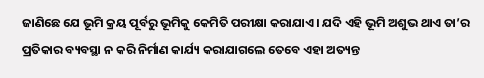ଜାଣିଛେ ଯେ ଭୂମି କ୍ରୟ ପୂର୍ବରୁ ଭୂମିକୁ କେମିତି ପରୀକ୍ଷା କରାଯାଏ। ଯଦି ଏହି ଭୂମି ଅଶୁଭ ଥାଏ ତା’ର ପ୍ରତିକାର ବ୍ୟବସ୍ଥା ନ କରି ନିର୍ମାଣ କାର୍ଯ୍ୟ କରାଯାଗଲେ ତେବେ ଏହା ଅତ୍ୟନ୍ତ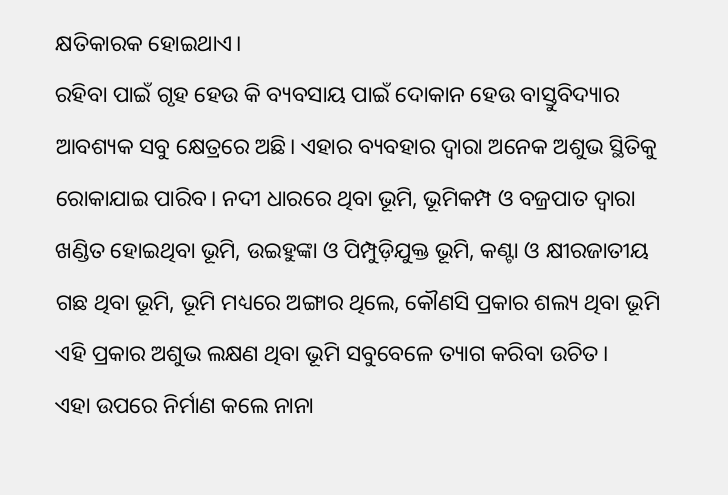କ୍ଷତିକାରକ ହୋଇଥାଏ।
ରହିବା ପାଇଁ ଗୃହ ହେଉ କି ବ୍ୟବସାୟ ପାଇଁ ଦୋକାନ ହେଉ ବାସ୍ତୁବିଦ୍ୟାର ଆବଶ୍ୟକ ସବୁ କ୍ଷେତ୍ରରେ ଅଛି। ଏହାର ବ୍ୟବହାର ଦ୍ୱାରା ଅନେକ ଅଶୁଭ ସ୍ଥିତିକୁ ରୋକାଯାଇ ପାରିବ। ନଦୀ ଧାରରେ ଥିବା ଭୂମି, ଭୂମିକମ୍ପ ଓ ବଜ୍ରପାତ ଦ୍ୱାରା ଖଣ୍ଡିତ ହୋଇଥିବା ଭୂମି, ଉଇହୁଙ୍କା ଓ ପିମ୍ପୁଡ଼ିଯୁକ୍ତ ଭୂମି, କଣ୍ଟା ଓ କ୍ଷୀରଜାତୀୟ ଗଛ ଥିବା ଭୂମି, ଭୂମି ମଧ୍ୟରେ ଅଙ୍ଗାର ଥିଲେ, କୌଣସି ପ୍ରକାର ଶଲ୍ୟ ଥିବା ଭୂମି ଏହି ପ୍ରକାର ଅଶୁଭ ଲକ୍ଷଣ ଥିବା ଭୂମି ସବୁବେଳେ ତ୍ୟାଗ କରିବା ଉଚିତ।
ଏହା ଉପରେ ନିର୍ମାଣ କଲେ ନାନା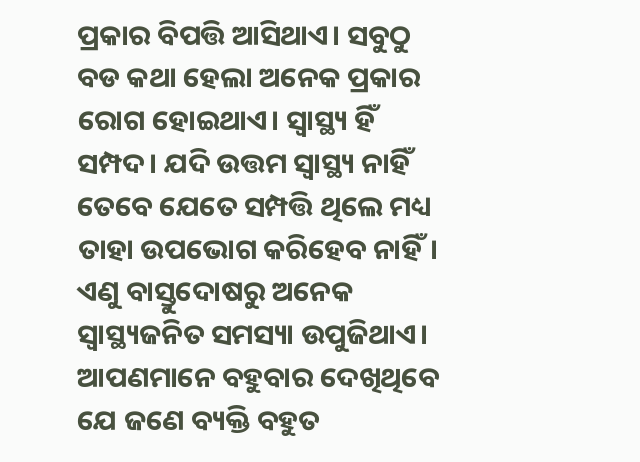ପ୍ରକାର ବିପତ୍ତି ଆସିଥାଏ। ସବୁଠୁ ବଡ କଥା ହେଲା ଅନେକ ପ୍ରକାର ରୋଗ ହୋଇଥାଏ। ସ୍ୱାସ୍ଥ୍ୟ ହିଁ ସମ୍ପଦ। ଯଦି ଉତ୍ତମ ସ୍ୱାସ୍ଥ୍ୟ ନାହିଁ ତେବେ ଯେତେ ସମ୍ପତ୍ତି ଥିଲେ ମଧ୍ୟ ତାହା ଉପଭୋଗ କରିହେବ ନାହିଁ। ଏଣୁ ବାସ୍ତୁଦୋଷରୁ ଅନେକ ସ୍ୱାସ୍ଥ୍ୟଜନିତ ସମସ୍ୟା ଉପୁଜିଥାଏ। ଆପଣମାନେ ବହୁବାର ଦେଖିଥିବେ ଯେ ଜଣେ ବ୍ୟକ୍ତି ବହୁତ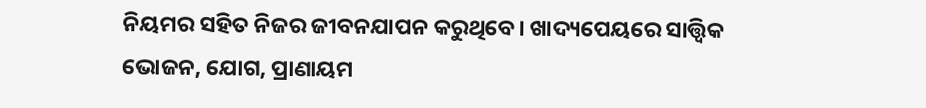ନିୟମର ସହିତ ନିଜର ଜୀବନଯାପନ କରୁଥିବେ। ଖାଦ୍ୟପେୟରେ ସାତ୍ତ୍ୱିକ ଭୋଜନ, ଯୋଗ, ପ୍ରାଣାୟମ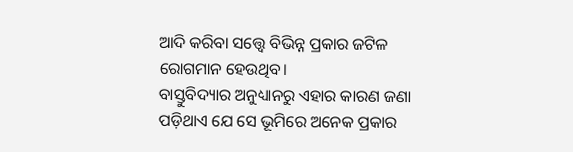ଆଦି କରିବା ସତ୍ତ୍ୱେ ବିଭିନ୍ନ ପ୍ରକାର ଜଟିଳ ରୋଗମାନ ହେଉଥିବ।
ବାସ୍ତୁବିଦ୍ୟାର ଅନୁଧ୍ୟାନରୁ ଏହାର କାରଣ ଜଣା ପଡ଼ିଥାଏ ଯେ ସେ ଭୂମିରେ ଅନେକ ପ୍ରକାର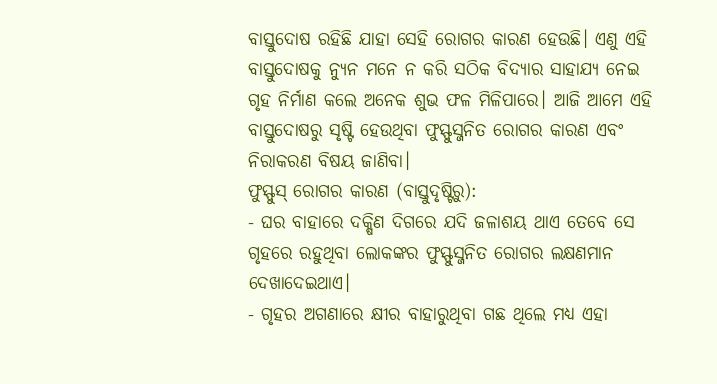ବାସ୍ତୁଦୋଷ ରହିଛି ଯାହା ସେହି ରୋଗର କାରଣ ହେଉଛି। ଏଣୁ ଏହି ବାସ୍ତୁଦୋଷକୁ ନ୍ୟୁନ ମନେ ନ କରି ସଠିକ ବିଦ୍ୟାର ସାହାଯ୍ୟ ନେଇ ଗୃହ ନିର୍ମାଣ କଲେ ଅନେକ ଶୁଭ ଫଳ ମିଳିପାରେ। ଆଜି ଆମେ ଏହି ବାସ୍ତୁଦୋଷରୁ ସୃଷ୍ଟି ହେଉଥିବା ଫୁସ୍ଫୁସ୍ଜନିତ ରୋଗର କାରଣ ଏବଂ ନିରାକରଣ ବିଷୟ ଜାଣିବା।
ଫୁସ୍ଫୁସ୍ ରୋଗର କାରଣ (ବାସ୍ତୁଦୃଷ୍ଟିରୁ):
- ଘର ବାହାରେ ଦକ୍ଷିଣ ଦିଗରେ ଯଦି ଜଳାଶୟ ଥାଏ ତେବେ ସେ ଗୃହରେ ରହୁଥିବା ଲୋକଙ୍କର ଫୁସ୍ଫୁସ୍ଜନିତ ରୋଗର ଲକ୍ଷଣମାନ ଦେଖାଦେଇଥାଏ।
- ଗୃହର ଅଗଣାରେ କ୍ଷୀର ବାହାରୁଥିବା ଗଛ ଥିଲେ ମଧ୍ୟ ଏହା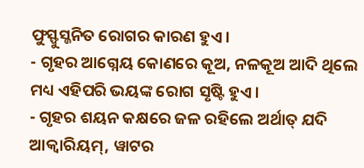ଫୁସ୍ଫୁସ୍ଜନିତ ରୋଗର କାରଣ ହୁଏ।
- ଗୃହର ଆଗ୍ନେୟ କୋଣରେ କୂଅ, ନଳକୂଅ ଆଦି ଥିଲେ ମଧ୍ୟ ଏହିପରି ଭୟଙ୍କ ରୋଗ ସୃଷ୍ଟି ହୁଏ।
- ଗୃହର ଶୟନ କକ୍ଷରେ ଜଳ ରହିଲେ ଅର୍ଥାତ୍ ଯଦି ଆକ୍ୱାରିୟମ୍, ୱାଟର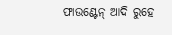ଫାଉଣ୍ଟେନ୍ ଆଦି ରୁହେ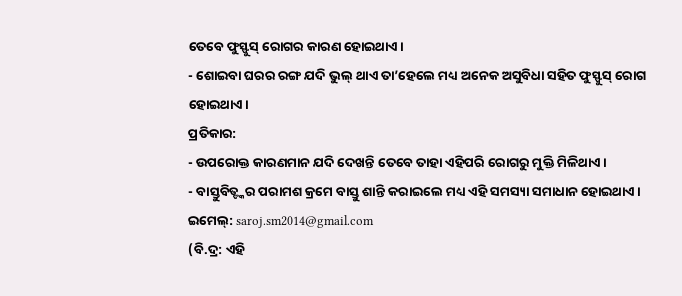ତେବେ ଫୁସ୍ଫୁସ୍ ରୋଗର କାରଣ ହୋଇଥାଏ।
- ଶୋଇବା ଘରର ରଙ୍ଗ ଯଦି ଭୁଲ୍ ଥାଏ ତା’ହେଲେ ମଧ୍ୟ ଅନେକ ଅସୁବିଧା ସହିତ ଫୁସ୍ଫୁସ୍ ରୋଗ ହୋଇଥାଏ।
ପ୍ରତିକାର:
- ଉପରୋକ୍ତ କାରଣମାନ ଯଦି ଦେଖନ୍ତି ତେବେ ତାହା ଏହିପରି ରୋଗରୁ ମୁକ୍ତି ମିଳିଥାଏ।
- ବାସ୍ତୁବିତ୍ଙ୍କର ପରାମଶ କ୍ରମେ ବାସ୍ତୁ ଶାନ୍ତି କରାଇଲେ ମଧ୍ୟ ଏହି ସମସ୍ୟା ସମାଧାନ ହୋଇଥାଏ।
ଇମେଲ୍: saroj.sm2014@gmail.com
(ବି.ଦ୍ର: ଏହି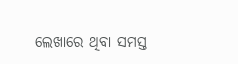ଲେଖାରେ ଥିବା ସମସ୍ତ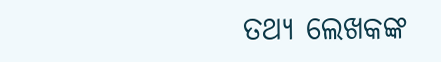ତଥ୍ୟ ଲେଖକଙ୍କ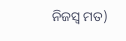ନିଜସ୍ୱ ମତ)